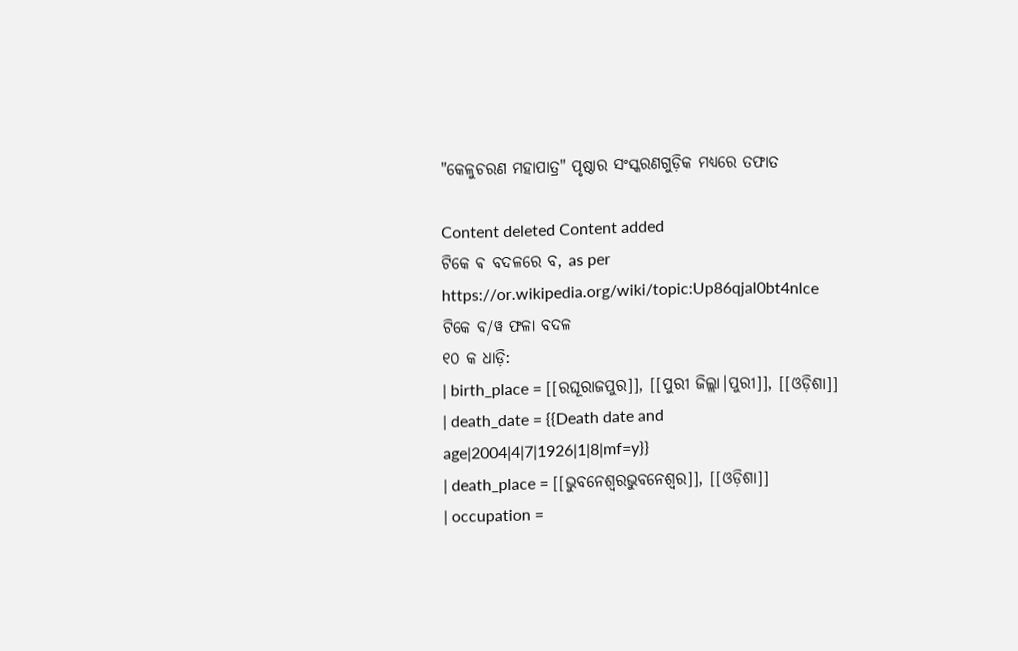"କେଳୁଚରଣ ମହାପାତ୍ର" ପୃଷ୍ଠାର ସଂସ୍କରଣ‌ଗୁଡ଼ିକ ମଧ୍ୟରେ ତଫାତ

Content deleted Content added
ଟିକେ ଵ ବଦଳରେ ବ, as per https://or.wikipedia.org/wiki/topic:Up86qjal0bt4nlce
ଟିକେ ବ/ୱ ଫଳା ବଦଳ
୧୦ କ ଧାଡ଼ି:
| birth_place = [[ରଘୂରାଜପୁର]], [[ପୁରୀ ଜିଲ୍ଲା|ପୁରୀ]], [[ଓଡ଼ିଶା]]
| death_date = {{Death date and age|2004|4|7|1926|1|8|mf=y}}
| death_place = [[ଭୁବନେଶ୍ବରଭୁବନେଶ୍ୱର]], [[ଓଡ଼ିଶା]]
| occupation =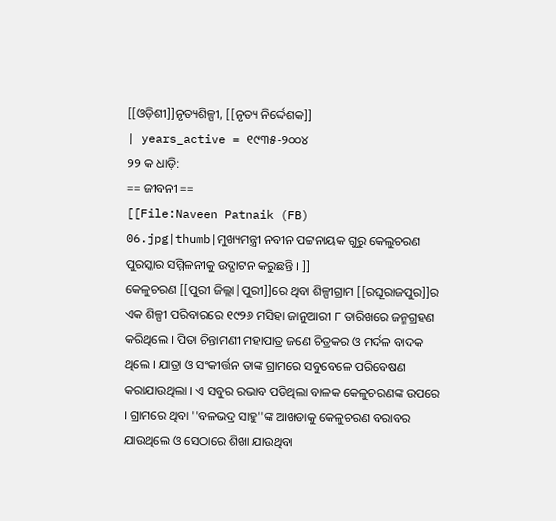[[ଓଡ଼ିଶୀ]]ନୃତ୍ୟଶିଳ୍ପୀ, [[ନୃତ୍ୟ ନିର୍ଦ୍ଦେଶକ]]
| years_active = ୧୯୩୫-୨୦୦୪
୨୨ କ ଧାଡ଼ି:
== ଜୀବନୀ ==
[[File:Naveen Patnaik (FB) 06.jpg|thumb|ମୁଖ୍ୟମନ୍ତ୍ରୀ ନବୀନ ପଟ୍ଟନାୟକ ଗୁରୁ କେଲୁଚରଣ ପୁରସ୍କାର ସମ୍ମିଳନୀକୁ ଉଦ୍ଘାଟନ କରୁଛନ୍ତି । ]]
କେଳୁଚରଣ [[ପୁରୀ ଜିଲ୍ଲା|ପୁରୀ]]ରେ ଥିବା ଶିଳ୍ପୀଗ୍ରାମ [[ରଘୂରାଜପୁର]]ର ଏକ ଶିଳ୍ପୀ ପରିବାରରେ ୧୯୨୬ ମସିହା ଜାନୁଆରୀ ୮ ତାରିଖରେ ଜନ୍ମଗ୍ରହଣ କରିଥିଲେ । ପିତା ଚିନ୍ତାମଣୀ ମହାପାତ୍ର ଜଣେ ଚିତ୍ରକର ଓ ମର୍ଦଳ ବାଦକ ଥିଲେ । ଯାତ୍ରା ଓ ସଂକୀର୍ତ୍ତନ ତାଙ୍କ ଗ୍ରାମରେ ସବୁବେଳେ ପରିବେଷଣ କରାଯାଉଥିଲା । ଏ ସବୁର ରଭାବ ପଡିଥିଲା ବାଳକ କେଳୁଚରଣଙ୍କ ଉପରେ । ଗ୍ରାମରେ ଥିବା ''ବଳଭଦ୍ର ସାହୁ''ଙ୍କ ଆଖଡାକୁ କେଳୁଚରଣ ବରାବର ଯାଉଥିଲେ ଓ ସେଠାରେ ଶିଖା ଯାଉଥିବା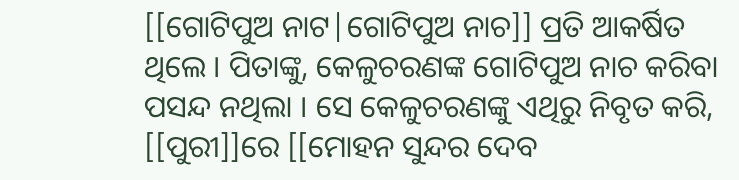[[ଗୋଟିପୁଅ ନାଟ|ଗୋଟିପୁଅ ନାଚ]] ପ୍ରତି ଆକର୍ଷିତ ଥିଲେ । ପିତାଙ୍କୁ, କେଳୁଚରଣଙ୍କ ଗୋଟିପୁଅ ନାଚ କରିବା ପସନ୍ଦ ନଥିଲା । ସେ କେଳୁଚରଣଙ୍କୁ ଏଥିରୁ ନିବୃତ କରି, [[ପୁରୀ]]ରେ [[ମୋହନ ସୁନ୍ଦର ଦେବ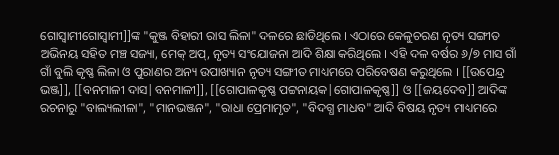ଗୋସ୍ବାମୀଗୋସ୍ୱାମୀ]]ଙ୍କ "କୁଞ୍ଜ ବିହାରୀ ରାସ ଲିଳା" ଦଳରେ ଛାଡିଥିଲେ । ଏଠାରେ କେଳୁଚରଣ ନୃତ୍ୟ ସଙ୍ଗୀତ ଅଭିନୟ ସହିତ ମଞ୍ଚ ସଜ୍ୟା, ମେକ୍ ଅପ୍, ନୃତ୍ୟ ସଂଯୋଜନା ଆଦି ଶିକ୍ଷା କରିଥିଲେ । ଏହି ଦଳ ବର୍ଷର ୬/୭ ମାସ ଗାଁ ଗାଁ ବୁଲି କୃଷ୍ଣ ଲିଳା ଓ ପୁରାଣର ଅନ୍ୟ ଉପାଖ୍ୟାନ ନୃତ୍ୟ ସଙ୍ଗୀତ ମାଧ୍ୟମରେ ପରିବେଷଣ କରୁଥିଲେ । [[ଉପେନ୍ଦ୍ର ଭଞ୍ଜ]], [[ବନମାଳୀ ଦାସ|ବନମାଳୀ]], [[ଗୋପାଳକୃଷ୍ଣ ପଟ୍ଟନାୟକ|ଗୋପାଳକୃଷ୍ଣ]] ଓ [[ଜୟଦେବ]] ଆଦିଙ୍କ ରଚନାରୁ "ବାଲ୍ୟଲୀଳା", "ମାନଭଞ୍ଜନ", "ରାଧା ପ୍ରେମାମୃତ", "ବିଦଗ୍ଧ ମାଧବ" ଆଦି ବିଷୟ ନୃତ୍ୟ ମାଧ୍ୟମରେ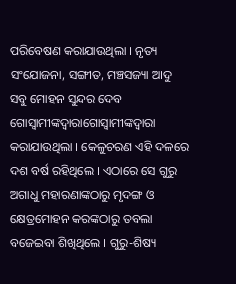ପରିବେଷଣ କରାଯାଉଥିଲା । ନୃତ୍ୟ ସଂଯୋଜନା, ସଙ୍ଗୀତ, ମଞ୍ଚସଜ୍ୟା ଆଦୁ ସବୁ ମୋହନ ସୁନ୍ଦର ଦେବ ଗୋସ୍ବାମୀଙ୍କଦ୍ବାରାଗୋସ୍ୱାମୀଙ୍କଦ୍ୱାରା କରାଯାଉଥିଲା । କେଳୁଚରଣ ଏହି ଦଳରେ ଦଶ ବର୍ଷ ରହିଥିଲେ । ଏଠାରେ ସେ ଗୁରୁ ଅଗାଧୁ ମହାରଣାଙ୍କଠାରୁ ମୃଦଙ୍ଗ ଓ କ୍ଷେତ୍ରମୋହନ କରଙ୍କଠାରୁ ତବଲା ବଜେଇବା ଶିଖିଥିଲେ । ଗୁରୁ-ଶିଷ୍ୟ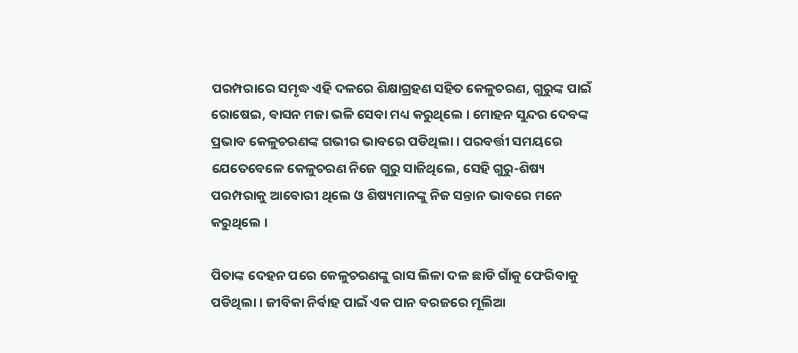ପରମ୍ପରାରେ ସମୃଦ୍ଧ ଏହି ଦଳରେ ଶିକ୍ଷାଗ୍ରହଣ ସହିତ କେଳୁଚରଣ, ଗୁରୁଙ୍କ ପାଇଁ ରୋଷେଇ, ବାସନ ମଜା ଭଳି ସେବା ମଧ୍ୟ କରୁଥିଲେ । ମୋହନ ସୁନ୍ଦର ଦେବଙ୍କ ପ୍ରଭାବ କେଳୁଚରଣଙ୍କ ଗଭୀର ଭାବରେ ପଡିଥିଲା । ପରବର୍ତ୍ତୀ ସମୟରେ ଯେତେବେଳେ କେଳୁଚରଣ ନିଜେ ଗୁରୁ ସାଜିଥିଲେ, ସେହି ଗୁରୁ-ଶିଷ୍ୟ ପରମ୍ପରାକୁ ଆବୋରୀ ଥିଲେ ଓ ଶିଷ୍ୟମାନଙ୍କୁ ନିଜ ସନ୍ତାନ ଭାବରେ ମନେ କରୁଥିଲେ ।

ପିତାଙ୍କ ଦେହନ ପରେ କେଳୁଚରଣଙ୍କୁ ରାସ ଲିଳା ଦଳ ଛାଡି ଗାଁକୁ ଫେରିବାକୁ ପଡିଥିଲା । ଜୀବିକା ନିର୍ବାହ ପାଇଁ ଏକ ପାନ ବରଜରେ ମୂଲିଆ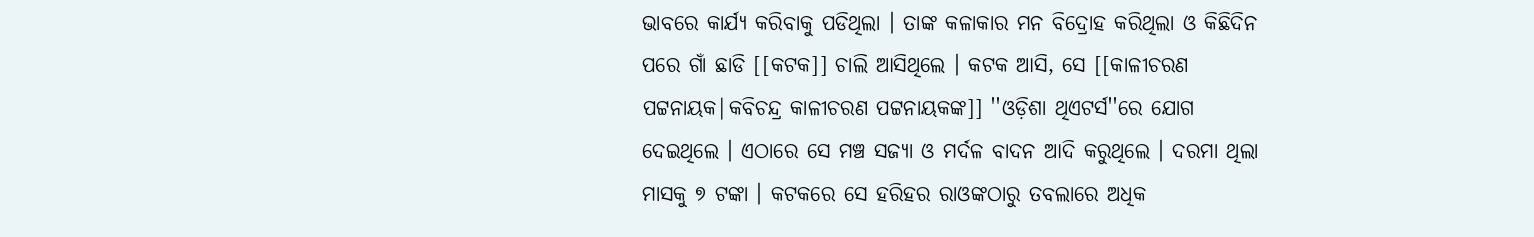ଭାବରେ କାର୍ଯ୍ୟ କରିବାକୁ ପଡିଥିଲା । ତାଙ୍କ କଳାକାର ମନ ବିଦ୍ରୋହ କରିଥିଲା ଓ କିଛିଦିନ ପରେ ଗାଁ ଛାଡି [[କଟକ]] ଚାଲି ଆସିଥିଲେ । କଟକ ଆସି, ସେ [[କାଳୀଚରଣ ପଟ୍ଟନାୟକ|କବିଚନ୍ଦ୍ର କାଳୀଚରଣ ପଟ୍ଟନାୟକଙ୍କ]] ''ଓଡ଼ିଶା ଥିଏଟର୍ସ''ରେ ଯୋଗ ଦେଇଥିଲେ । ଏଠାରେ ସେ ମଞ୍ଚ ସଜ୍ୟା ଓ ମର୍ଦଳ ବାଦନ ଆଦି କରୁଥିଲେ । ଦରମା ଥିଲା ମାସକୁ ୭ ଟଙ୍କା । କଟକରେ ସେ ହରିହର ରାଓଙ୍କଠାରୁ ତବଲାରେ ଅଧିକ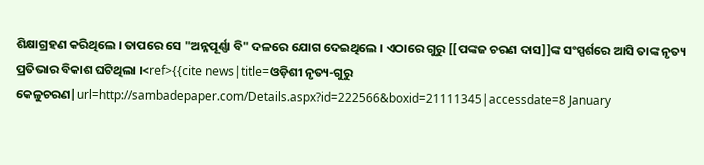ଶିକ୍ଷାଗ୍ରହଣ କରିଥିଲେ । ତାପରେ ସେ "ଅନ୍ନପୂର୍ଣ୍ଣା ବି" ଦଳରେ ଯୋଗ ଦେଇଥିଲେ । ଏଠାରେ ଗୁରୁ [[ପଙ୍କଜ ଚରଣ ଦାସ]]ଙ୍କ ସଂସ୍ପର୍ଶରେ ଆସି ତାଙ୍କ ନୃତ୍ୟ ପ୍ରତିଭାର ବିକାଶ ଘଟିଥିଲା ।<ref>{{cite news|title=ଓଡ଼ିଶୀ ନୃତ୍ୟ-ଗୁରୁ କେଳୁଚରଣ|url=http://sambadepaper.com/Details.aspx?id=222566&boxid=21111345|accessdate=8 January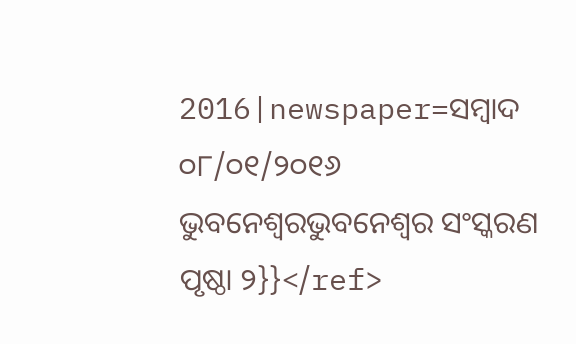2016|newspaper=ସମ୍ବାଦ ୦୮/୦୧/୨୦୧୬ ଭୁବନେଶ୍ବରଭୁବନେଶ୍ୱର ସଂସ୍କରଣ ପୃଷ୍ଠା ୨}}</ref>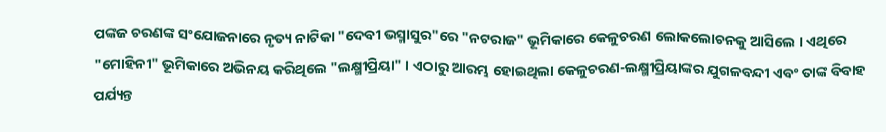ପଙ୍କଜ ଚରଣଙ୍କ ସଂଯୋଜନାରେ ନୃତ୍ୟ ନାଟିକା "ଦେବୀ ଭସ୍ମାସୁର"ରେ "ନଟରାଜ" ଭୂମିକାରେ କେଳୁଚରଣ ଲୋକଲୋଚନକୁ ଆସିଲେ । ଏଥିରେ "ମୋହିନୀ" ଭୂମିକାରେ ଅଭିନୟ କରିଥିଲେ "ଲକ୍ଷ୍ମୀପ୍ରିୟା" । ଏଠାରୁ ଆରମ୍ଭ ହୋଇଥିଲା କେଳୁଚରଣ-ଲକ୍ଷ୍ମୀପ୍ରିୟାଙ୍କର ଯୁଗଳବନ୍ଦୀ ଏବଂ ତାଙ୍କ ବିବାହ ପର୍ଯ୍ୟନ୍ତ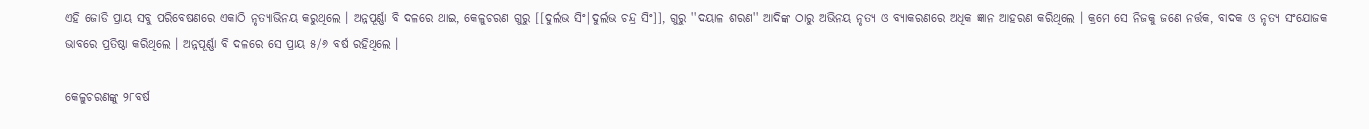ଏହି ଜୋଡି ପ୍ରାୟ ସବୁ ପରିବେଷଣରେ ଏକାଠି ନୃତ୍ୟାଭିନୟ କରୁଥିଲେ । ଅନ୍ନପୂର୍ଣ୍ଣା ବି ଦଳରେ ଥାଇ, କେଳୁଚରଣ ଗୁରୁ [[ଦୁର୍ଲଭ ସିଂ|ଦୁର୍ଲଭ ଚନ୍ଦ୍ର ସିଂ]], ଗୁରୁ ''ଦୟାଳ ଶରଣ'' ଆଦିଙ୍କ ଠାରୁ ଅଭିନୟ ନୃତ୍ୟ ଓ ବ୍ୟାକରଣରେ ଅଧିକ ଜ୍ଞାନ ଆହରଣ କରିଥିଲେ । କ୍ରମେ ସେ ନିଜକୁ ଜଣେ ନର୍ତ୍ତକ, ବାଦକ ଓ ନୃତ୍ୟ ସଂଯୋଜକ ଭାବରେ ପ୍ରତିଷ୍ଠା କରିଥିଲେ । ଅନ୍ନପୂର୍ଣ୍ଣା ବି ଦଳରେ ସେ ପ୍ରାୟ ୫/୬ ବର୍ଷ ରହିଥିଲେ ।

କେଳୁଚରଣଙ୍କୁ ୨୮ବର୍ଷ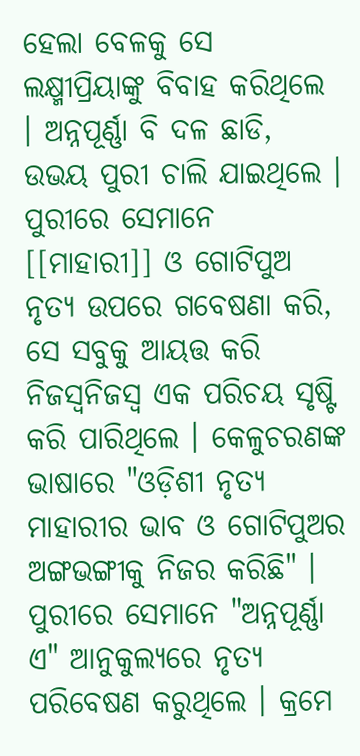ହେଲା ବେଳକୁ ସେ ଲକ୍ଷ୍ମୀପ୍ରିୟାଙ୍କୁ ବିବାହ କରିଥିଲେ । ଅନ୍ନପୂର୍ଣ୍ଣା ବି ଦଳ ଛାଡି, ଉଭୟ ପୁରୀ ଚାଲି ଯାଇଥିଲେ । ପୁରୀରେ ସେମାନେ [[ମାହାରୀ]] ଓ ଗୋଟିପୁଅ ନୃତ୍ୟ ଉପରେ ଗବେଷଣା କରି, ସେ ସବୁକୁ ଆୟତ୍ତ କରି ନିଜସ୍ବନିଜସ୍ୱ ଏକ ପରିଚୟ ସୃଷ୍ଟି କରି ପାରିଥିଲେ । କେଳୁଚରଣଙ୍କ ଭାଷାରେ "ଓଡ଼ିଶୀ ନୃତ୍ୟ ମାହାରୀର ଭାବ ଓ ଗୋଟିପୁଅର ଅଙ୍ଗଭଙ୍ଗୀକୁ ନିଜର କରିଛି" । ପୁରୀରେ ସେମାନେ "ଅନ୍ନପୂର୍ଣ୍ଣା ଏ" ଆନୁକୁଲ୍ୟରେ ନୃତ୍ୟ ପରିବେଷଣ କରୁଥିଲେ । କ୍ରମେ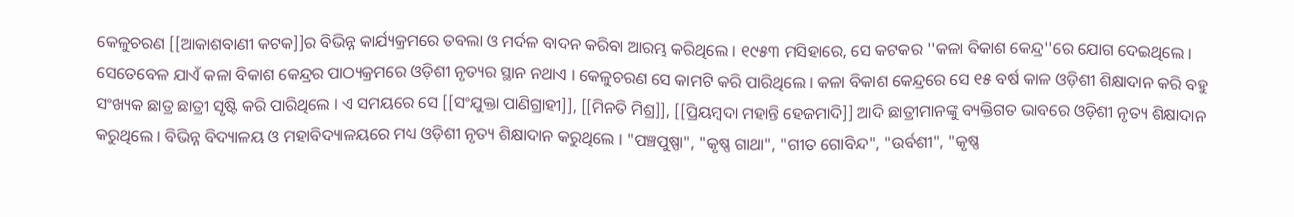କେଳୁଚରଣ [[ଆକାଶବାଣୀ କଟକ]]ର ବିଭିନ୍ନ କାର୍ଯ୍ୟକ୍ରମରେ ତବଲା ଓ ମର୍ଦଳ ବାଦନ କରିବା ଆରମ୍ଭ କରିଥିଲେ । ୧୯୫୩ ମସିହାରେ, ସେ କଟକର ''କଳା ବିକାଶ କେନ୍ଦ୍ର''ରେ ଯୋଗ ଦେଇଥିଲେ । ସେତେବେଳ ଯାଏଁ କଳା ବିକାଶ କେନ୍ଦ୍ରର ପାଠ୍ୟକ୍ରମରେ ଓଡ଼ିଶୀ ନୃତ୍ୟର ସ୍ଥାନ ନଥାଏ । କେଳୁଚରଣ ସେ କାମଟି କରି ପାରିଥିଲେ । କଳା ବିକାଶ କେନ୍ଦ୍ରରେ ସେ ୧୫ ବର୍ଷ କାଳ ଓଡ଼ିଶୀ ଶିକ୍ଷାଦାନ କରି ବହୁ ସଂଖ୍ୟକ ଛାତ୍ର ଛାତ୍ରୀ ସୃଷ୍ଟି କରି ପାରିଥିଲେ । ଏ ସମୟରେ ସେ [[ସଂଯୁକ୍ତା ପାଣିଗ୍ରାହୀ]], [[ମିନତି ମିଶ୍ର]], [[ପ୍ରିୟମ୍ବଦା ମହାନ୍ତି ହେଜମାଦି]] ଆଦି ଛାତ୍ରୀମାନଙ୍କୁ ବ୍ୟକ୍ତିଗତ ଭାବରେ ଓଡ଼ିଶୀ ନୃତ୍ୟ ଶିକ୍ଷାଦାନ କରୁଥିଲେ । ବିଭିନ୍ନ ବିଦ୍ୟାଳୟ ଓ ମହାବିଦ୍ୟାଳୟରେ ମଧ୍ୟ ଓଡ଼ିଶୀ ନୃତ୍ୟ ଶିକ୍ଷାଦାନ କରୁଥିଲେ । "ପଞ୍ଚପୁଷ୍ପା", "କୃଷ୍ଣ ଗାଥା", "ଗୀତ ଗୋବିନ୍ଦ", "ଉର୍ବଶୀ", "କୃଷ୍ଣ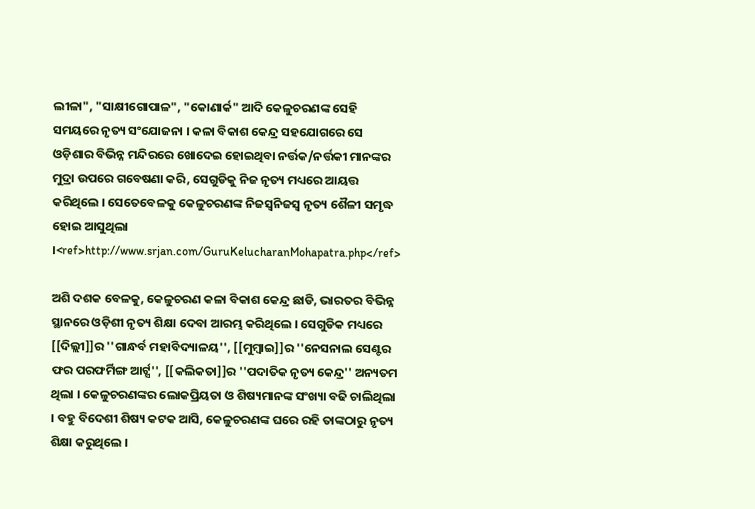ଲୀଳା", "ସାକ୍ଷୀଗୋପାଳ", "କୋଣାର୍କ" ଆଦି କେଳୁଚରଣଙ୍କ ସେହି ସମୟରେ ନୃତ୍ୟ ସଂଯୋଜନା । କଳା ବିକାଶ କେନ୍ଦ୍ର ସହଯୋଗରେ ସେ ଓଡ଼ିଶାର ବିଭିନ୍ନ ମନ୍ଦିରରେ ଖୋଦେଇ ହୋଇଥିବା ନର୍ତ୍ତକ/ନର୍ତ୍ତକୀ ମାନଙ୍କର ମୁଦ୍ରା ଉପରେ ଗବେଷଣା କରି, ସେଗୁଡିକୁ ନିଜ ନୃତ୍ୟ ମଧ୍ୟରେ ଆୟତ୍ତ କରିଥିଲେ । ସେତେବେଳକୁ କେଳୁଚରଣଙ୍କ ନିଜସ୍ବନିଜସ୍ୱ ନୃତ୍ୟ ଶୈଳୀ ସମୃଦ୍ଧ ହୋଇ ଆସୁଥିଲା ।<ref>http://www.srjan.com/GuruKelucharanMohapatra.php</ref>

ଅଶି ଦଶକ ବେଳକୁ, କେଳୁଚରଣ କଳା ବିକାଶ କେନ୍ଦ୍ର ଛାଡି, ଭାରତର ବିଭିନ୍ନ ସ୍ଥାନରେ ଓଡ଼ିଶୀ ନୃତ୍ୟ ଶିକ୍ଷା ଦେବା ଆରମ୍ଭ କରିଥିଲେ । ସେଗୁଡିକ ମଧ୍ୟରେ [[ଦିଲ୍ଲୀ]]ର ''ଗାନ୍ଧର୍ବ ମହାବିଦ୍ୟାଳୟ'', [[ମୁମ୍ବାଇ]]ର ''ନେସନାଲ ସେଣ୍ଟର ଫର ପରଫର୍ମିଙ୍ଗ ଆର୍ଟ୍ସ'', [[କଲିକତା]]ର ''ପଦାତିକ ନୃତ୍ୟ କେନ୍ଦ୍ର'' ଅନ୍ୟତମ ଥିଲା । କେଳୁଚରଣଙ୍କର ଲୋକପ୍ରିୟତା ଓ ଶିଷ୍ୟମାନଙ୍କ ସଂଖ୍ୟା ବଢି ଚାଲିଥିଲା । ବହୁ ବିଦେଶୀ ଶିଷ୍ୟ କଟକ ଆସି, କେଳୁଚରଣଙ୍କ ଘରେ ରହି ତାଙ୍କଠାରୁ ନୃତ୍ୟ ଶିକ୍ଷା କରୁଥିଲେ ।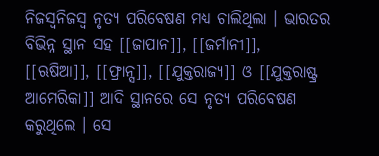ନିଜସ୍ବନିଜସ୍ୱ ନୃତ୍ୟ ପରିବେଷଣ ମଧ୍ୟ ଚାଲିଥିଲା । ଭାରତର ବିଭିନ୍ନ ସ୍ଥାନ ସହ [[ଜାପାନ]], [[ଜର୍ମାନୀ]], [[ଋଷିଆ]], [[ଫ୍ରାନ୍ସ]], [[ଯୁକ୍ତରାଜ୍ୟ]] ଓ [[ଯୁକ୍ତରାଷ୍ଟ୍ର ଆମେରିକା]] ଆଦି ସ୍ଥାନରେ ସେ ନୃତ୍ୟ ପରିବେଷଣ କରୁଥିଲେ । ସେ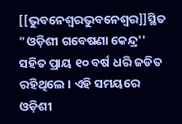[[ଭୁବନେଶ୍ବରଭୁବନେଶ୍ୱର]]ସ୍ଥିତ "ଓଡ଼ିଶୀ ଗବେଷଣା କେନ୍ଦ୍ର'' ସହିତ ପ୍ରାୟ ୧୦ ବର୍ଷ ଧରି ଜଡିତ ରହିଥିଲେ । ଏହି ସମୟରେ ଓଡ଼ିଶୀ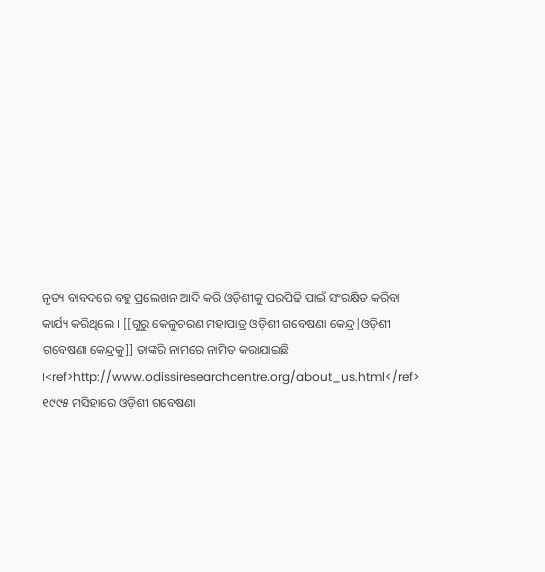ନୃତ୍ୟ ବାବଦରେ ବହୁ ପ୍ରଲେଖନ ଆଦି କରି ଓଡ଼ିଶୀକୁ ପରପିଢି ପାଇଁ ସଂରକ୍ଷିତ କରିବା କାର୍ଯ୍ୟ କରିଥିଲେ । [[ଗୁରୁ କେଳୁଚରଣ ମହାପାତ୍ର ଓଡ଼ିଶୀ ଗବେଷଣା କେନ୍ଦ୍ର|ଓଡ଼ିଶୀ ଗବେଷଣା କେନ୍ଦ୍ରକୁ]] ତାଙ୍କରି ନାମରେ ନାମିତ କରାଯାଇଛି ।<ref>http://www.odissiresearchcentre.org/about_us.html</ref> ୧୯୯୫ ମସିହାରେ ଓଡ଼ିଶୀ ଗବେଷଣା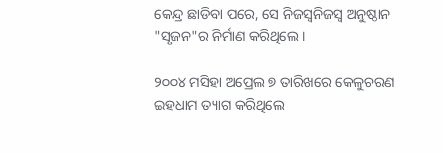କେନ୍ଦ୍ର ଛାଡିବା ପରେ, ସେ ନିଜସ୍ବନିଜସ୍ୱ ଅନୁଷ୍ଠାନ "ସୃଜନ"ର ନିର୍ମାଣ କରିଥିଲେ ।

୨୦୦୪ ମସିହା ଅପ୍ରେଲ ୭ ତାରିଖରେ କେଳୁଚରଣ ଇହଧାମ ତ୍ୟାଗ କରିଥିଲେ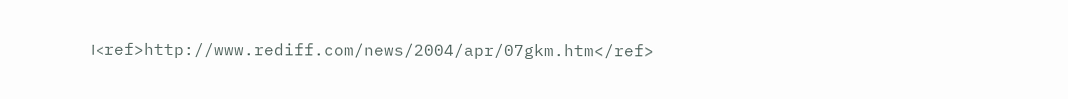।<ref>http://www.rediff.com/news/2004/apr/07gkm.htm</ref>